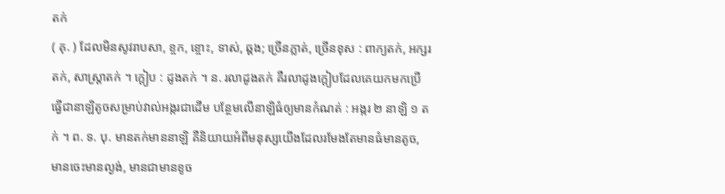តក់
( គុ. ) ដែលមិនសូវរាបសា, ខ្ចក, ខ្ចោះ, ទាស់, ឆ្គង; ច្រើនភ្លាត់, ច្រើនខុស : ពាក្យតក់, អក្សរតក់, សាស្ត្រាតក់ ។ ក្ដៀប : ដូងតក់ ។ ន. រលាដូងតក់ គឺរលាដូងក្ដៀបដែលគេយកមកប្រើធ្វើជានាឡិតូចសម្រាប់វាល់អង្ករជាដើម បន្ថែមលើនាឡិធំឲ្យមានកំណត់ : អង្ករ ២ នាឡិ ១ តក់ ។ ព. ទ. បុ. មានតក់មាននាឡិ គឺនិយាយអំពីមនុស្សយើងដែលរមែងតែមានធំមានតូច, មានចេះមានល្ងង់, មានជាមានខូច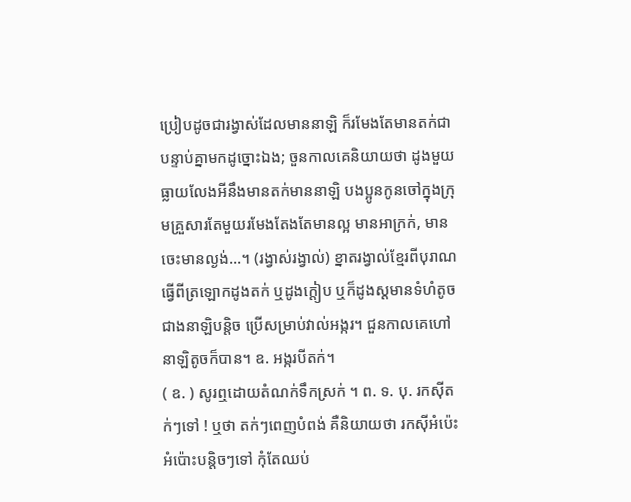ប្រៀបដូចជារង្វាស់ដែលមាននាឡិ ក៏រមែងតែមានតក់ជាបន្ទាប់គ្នាមកដូច្នោះឯង; ចួនកាលគេនិយាយថា ដូងមួយធ្លាយលែងអីនឹងមានតក់មាននាឡិ បងប្អូនកូនចៅក្នុងក្រុមគ្រួសារតែមួយរមែងតែងតែមានល្អ មានអាក្រក់, មានចេះមានល្ងង់...។ (រង្វាស់រង្វាល់) ខ្នាតរង្វាល់ខ្មែរពីបុរាណ ធ្វើពីត្រឡោកដូងតក់ ឬដូងក្ដៀប ឬក៏ដូងស្ដមានទំហំតូចជាងនាឡិបន្តិច ប្រើសម្រាប់វាល់អង្ករ។ ជួនកាលគេហៅ នាឡិតូចក៏បាន។ ឧ. អង្ករបីតក់។
( ឧ. ) សូរឮដោយតំណក់ទឹកស្រក់ ។ ព. ទ. បុ. រកស៊ីតក់ៗទៅ ! ឬថា តក់ៗពេញបំពង់ គឺនិយាយថា រកស៊ីអំប៉េះអំប៉ោះបន្តិចៗទៅ កុំតែឈប់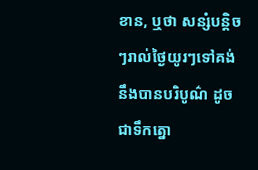ខាន, ឬថា សន្សំបន្តិចៗរាល់ថ្ងៃយូរៗទៅគង់នឹងបានបរិបូណ៌ ដូចជាទឹកត្នោ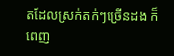តដែលស្រក់តក់ៗច្រើនដង ក៏ពេញ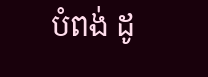បំពង់ ដូ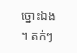ច្នោះឯង ។ តក់ៗ